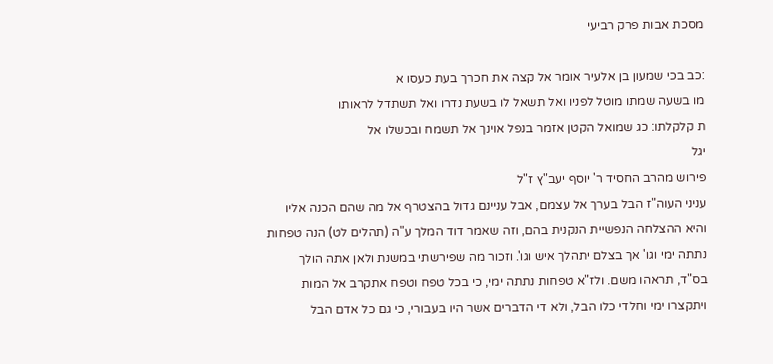מסכת אבות פרק רביעי

:כב בכי שמעון בן אלעיר אומר אל קצה את חכרך בעת כעסו א
מו בשעה שמתו מוטל לפניו ואל תשאל לו בשעת נדרו ואל תשתדל לראותו
ת קלקלתו: כג שמואל הקטן אזמר בנפל אוינך אל תשמח ובכשלו אל
יגל
פירוש מהרב החסיד ר' יוסף יעב"ץ ז"ל
עניני העוה"ז הבל בערך אל עצמם, אבל עניינם גדול בהצטרף אל מה שהם הכנה אליו
והיא ההצלחה הנפשיית הנקנית בהם, וזה שאמר דוד המלך ע"ה (תהלים לט) הנה טפחות
נתתה ימי וגו' אך בצלם יתהלך איש וגו'. וזכור מה שפירשתי במשנת ולאן אתה הולך
בס"ד, תראהו משם. ולז"א טפחות נתתה ימי, כי בכל טפח וטפח אתקרב אל המות
ויתקצרו ימי וחלדי כלו הבל, ולא די הדברים אשר היו בעבורי, כי גם כל אדם הבל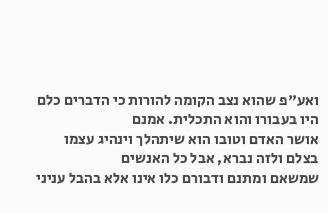ואע"פ שהוא נצב הקומה להורות כי הדברים כלם היו בעבורו והוא התכלית. אמנם
אושר האדם וטובו הוא שיתהלך וינהיג עצמו בצלם ולזה נברא, אבל כל האנשים
שמשאם ומתנם ודבורם כלו אינו אלא בהבל עניני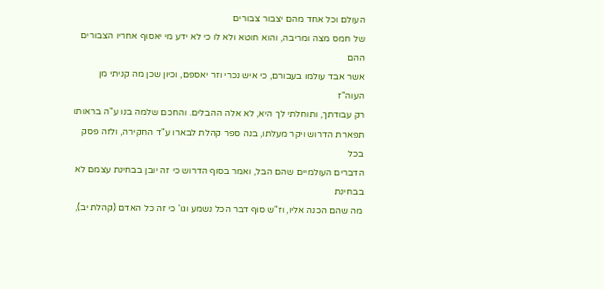העולם וכל אחד מהם יצבור צבורים
של חמס מצה ומריבה, והוא חוטא ולא לו כי לא ידע מי יאסוף אחריו הצבורים ההם
אשר אבד עולמו בעבורם, כי איש נכרי וזר יאספם, וכיון שכן מה קניתי מן העוה"ז
רק עבודתך, ותוחלתי לך היא, לא אלה ההבלים. והחכם שלמה בנו ע"ה בראותו
תפארת הדרוש ויקר מעלתו, בנה ספר קהלת לבארו ע"ד החקירה, ולזה פסק בכל
הדברים העולמיים שהם הבל, ואמר בסוף הדרוש כי זה יובן בבחינת עצמם לא בבחינת
מה שהם הכנה אליו, וז"ש סוף דבר הכל נשמע וגו' כי זה כל האדם (קהלת יב),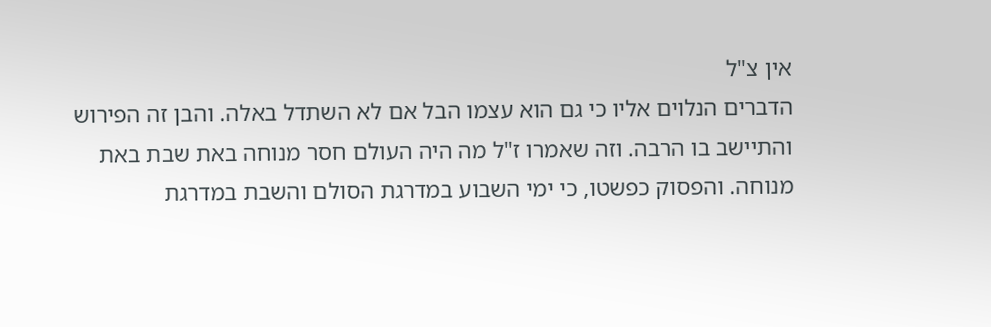אין צ"ל
הדברים הנלוים אליו כי גם הוא עצמו הבל אם לא השתדל באלה. והבן זה הפירוש
והתיישב בו הרבה. וזה שאמרו ז"ל מה היה העולם חסר מנוחה באת שבת באת
מנוחה. והפסוק כפשטו, כי ימי השבוע במדרגת הסולם והשבת במדרגת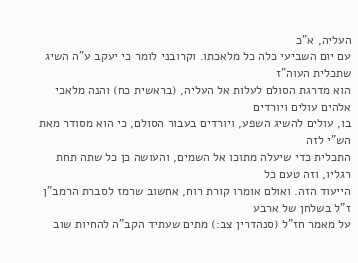העליה, א"כ
עם יום השביעי כלה כל מלאכתו. וקרובני לומר כי יעקב ע"ה השיג שתכלית העוה"ז
הוא מדרגת הסולם לעלות אל העליה, (בראשית כח) והנה מלאכי אלהים עולים ויורדים
בו, עולים להשיג השפע, ויורדים בעבור הסולם, כי הוא מסודר מאת הש"י לזה
התכלית כדי שיעלה מתוכו אל השמים, והעושה כן כל שתה תחת רגליו, וזה טעם כל
הייעוד הזה. ואולם אומרו קורת רוח, אחשוב שרמז לסברת הרמב"ן ז"ל בשלחן של ארבע
על מאמר חז"ל (סנהדרין צב:) מתים שעתיד הקב"ה להחיות שוב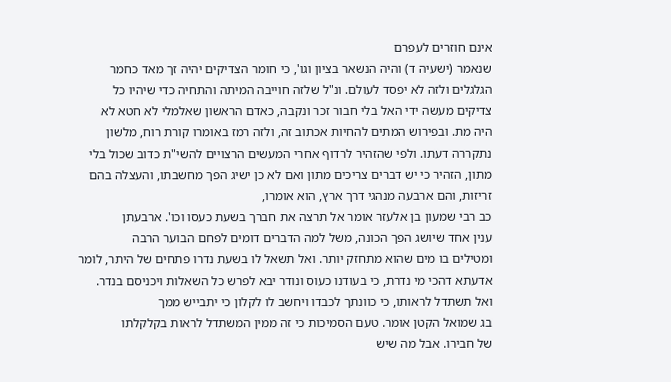אינם חוזרים לעפרם
שנאמר (ישעיה ד) והיה הנשאר בציון וגו', כי חומר הצדיקים יהיה זך מאד כחמר
הגלגלים ולזה לא יפסד לעולם. ונ"ל שלזה חוייבה המיתה והתחיה כדי שיהיו כל
צדיקים מעשה ידי האל בלי חבור זכר ונקבה, כאדם הראשון שאלמלי לא חטא לא
היה מת. ובפירוש המתים להחיות אכתוב זה, ולזה רמז באומרו קורת רוח, מלשון
נתקררה דעתו. ולפי שהזהיר לרדוף אחרי המעשים הרצויים להשי"ת כדוב שכול בלי
מתון, הזהיר כי יש דברים צריכים מתון ואם לא כן ישיג הפך מחשבתו, והעצלה בהם
זריזות, והם ארבעה מנהגי דרך ארץ, הוא אומרו,
כב רבי שמעון בן אלעזר אומר אל תרצה את חברך בשעת כעסו וכו'. ארבעתן
ענין אחד שיושג הפך הכונה, משל למה הדברים דומים לפחם הבוער הרבה
ומטילים בו מים שהוא מתחזק יותר. ואל תשאל לו בשעת נדרו פתחים של היתר, לומר
אדעתא דהכי מי נדרת, כי בעודנו כעוס ונודר יבא לפרש כל השאלות ויכניסם בנדר.
ואל תשתדל לראותו, כי כוונתך לכבדו ויחשב לו לקלון כי יתבייש ממך
בג שמואל הקטן אומר. טעם הסמיכות כי זה ממין המשתדל לראות בקלקלתו
של חבירו. אבל מה שיש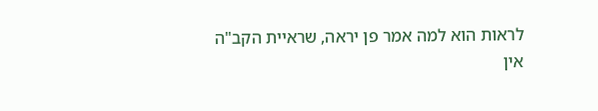לראות הוא למה אמר פן יראה, שראיית הקב"ה
אין